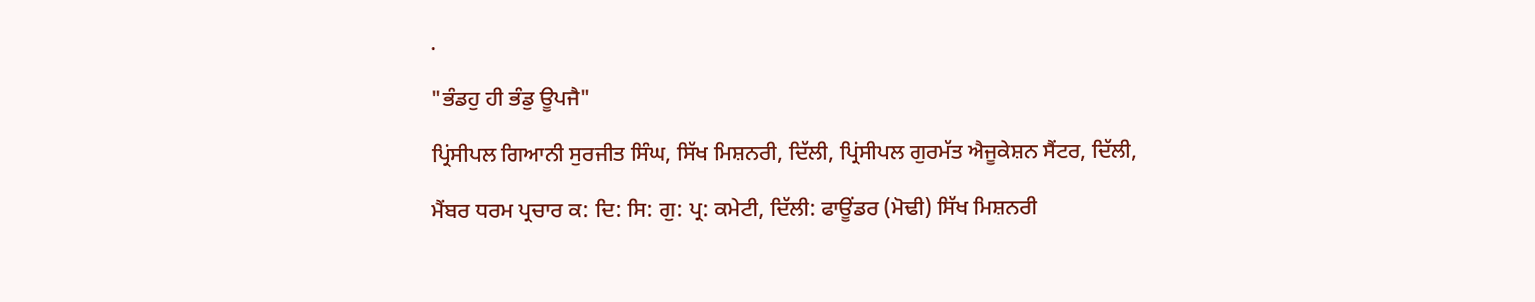.

"ਭੰਡਹੁ ਹੀ ਭੰਡੁ ਊਪਜੈ"

ਪ੍ਰਿਂਸੀਪਲ ਗਿਆਨੀ ਸੁਰਜੀਤ ਸਿੰਘ, ਸਿੱਖ ਮਿਸ਼ਨਰੀ, ਦਿੱਲੀ, ਪ੍ਰਿਂਸੀਪਲ ਗੁਰਮੱਤ ਐਜੂਕੇਸ਼ਨ ਸੈਂਟਰ, ਦਿੱਲੀ,

ਮੈਂਬਰ ਧਰਮ ਪ੍ਰਚਾਰ ਕ: ਦਿ: ਸਿ: ਗੁ: ਪ੍ਰ: ਕਮੇਟੀ, ਦਿੱਲੀ: ਫਾਊਂਡਰ (ਮੋਢੀ) ਸਿੱਖ ਮਿਸ਼ਨਰੀ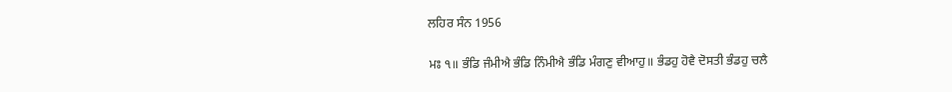ਲਹਿਰ ਸੰਨ 1956

ਮਃ ੧॥ ਭੰਡਿ ਜੰਮੀਐ ਭੰਡਿ ਨਿੰਮੀਐ ਭੰਡਿ ਮੰਗਣੁ ਵੀਆਹੁ॥ ਭੰਡਹੁ ਹੋਵੈ ਦੋਸਤੀ ਭੰਡਹੁ ਚਲੈ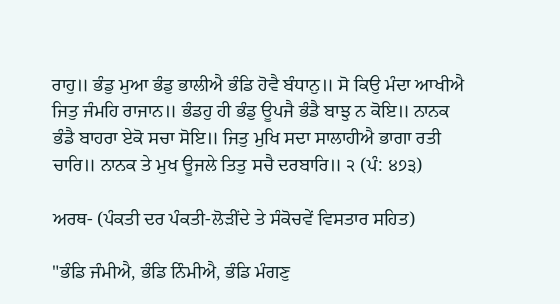ਰਾਹੁ॥ ਭੰਡੁ ਮੁਆ ਭੰਡੁ ਭਾਲੀਐ ਭੰਡਿ ਹੋਵੈ ਬੰਧਾਨੁ॥ ਸੋ ਕਿਉ ਮੰਦਾ ਆਖੀਐ ਜਿਤੁ ਜੰਮਹਿ ਰਾਜਾਨ॥ ਭੰਡਹੁ ਹੀ ਭੰਡੁ ਊਪਜੈ ਭੰਡੈ ਬਾਝੁ ਨ ਕੋਇ॥ ਨਾਨਕ ਭੰਡੈ ਬਾਹਰਾ ਏਕੋ ਸਚਾ ਸੋਇ॥ ਜਿਤੁ ਮੁਖਿ ਸਦਾ ਸਾਲਾਹੀਐ ਭਾਗਾ ਰਤੀ ਚਾਰਿ॥ ਨਾਨਕ ਤੇ ਮੁਖ ਊਜਲੇ ਤਿਤੁ ਸਚੈ ਦਰਬਾਰਿ॥ ੨ (ਪੰ: ੪੭੩)

ਅਰਥ- (ਪੰਕਤੀ ਦਰ ਪੰਕਤੀ-ਲੋੜੀਂਦੇ ਤੇ ਸੰਕੋਚਵੇਂ ਵਿਸਤਾਰ ਸਹਿਤ)

"ਭੰਡਿ ਜੰਮੀਐ, ਭੰਡਿ ਨਿੰਮੀਐ, ਭੰਡਿ ਮੰਗਣੁ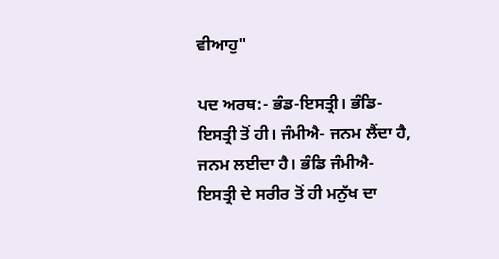ਵੀਆਹੁ"

ਪਦ ਅਰਥ:- ਭੰਡ-ਇਸਤ੍ਰੀ। ਭੰਡਿ-ਇਸਤ੍ਰੀ ਤੋਂ ਹੀ। ਜੰਮੀਐ- ਜਨਮ ਲੈਂਦਾ ਹੈ, ਜਨਮ ਲਈਦਾ ਹੈ। ਭੰਡਿ ਜੰਮੀਐ- ਇਸਤ੍ਰੀ ਦੇ ਸਰੀਰ ਤੋਂ ਹੀ ਮਨੁੱਖ ਦਾ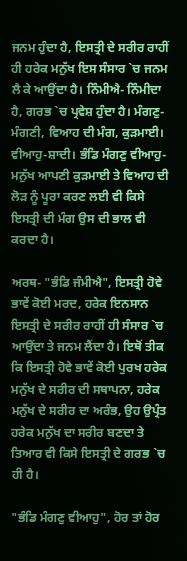ਜਨਮ ਹੁੰਦਾ ਹੈ, ਇਸਤ੍ਰੀ ਦੇ ਸਰੀਰ ਰਾਹੀਂ ਹੀ ਹਰੇਕ ਮਨੁੱਖ ਇਸ ਸੰਸਾਰ `ਚ ਜਨਮ ਲੈ ਕੇ ਆਉਂਦਾ ਹੈ। ਨਿੰਮੀਐ- ਨਿੰਮੀਦਾ ਹੈ, ਗਰਭ `ਚ ਪ੍ਰਵੇਸ਼ ਹੁੰਦਾ ਹੈ। ਮੰਗਣੁ-ਮੰਗਣੀ, ਵਿਆਹ ਦੀ ਮੰਗ, ਕੁੜਮਾਈ। ਵੀਆਹੁ-ਸ਼ਾਦੀ। ਭੰਡਿ ਮੰਗਣੁ ਵੀਆਹੁ-ਮਨੁੱਖ ਆਪਣੀ ਕੁੜਮਾਈ ਤੇ ਵਿਆਹ ਦੀ ਲੋੜ ਨੂੰ ਪੂਰਾ ਕਰਣ ਲਈ ਵੀ ਕਿਸੇ ਇਸਤ੍ਰੀ ਦੀ ਮੰਗ ਉਸ ਦੀ ਭਾਲ ਵੀ ਕਰਦਾ ਹੈ।

ਅਰਥ- "ਭੰਡਿ ਜੰਮੀਐ", ਇਸਤ੍ਰੀ ਹੋਵੇ ਭਾਵੇਂ ਕੋਈ ਮਰਦ, ਹਰੇਕ ਇਨਸਾਨ ਇਸਤ੍ਰੀ ਦੇ ਸਰੀਰ ਰਾਹੀਂ ਹੀ ਸੰਸਾਰ `ਚ ਆਉਂਦਾ ਤੇ ਜਨਮ ਲੈਂਦਾ ਹੈ। ਇਥੋਂ ਤੀਕ ਕਿ ਇਸਤ੍ਰੀ ਹੋਵੇ ਭਾਵੇਂ ਕੋਈ ਪੁਰਖ ਹਰੇਕ ਮਨੁੱਖ ਦੇ ਸਰੀਰ ਦੀ ਸਥਾਪਨਾ, ਹਰੇਕ ਮਨੁੱਖ ਦੇ ਸਰੀਰ ਦਾ ਅਰੰਭ, ਉਹ ਉਪ੍ਰੰਤ ਹਰੇਕ ਮਨੁੱਖ ਦਾ ਸਰੀਰ ਬਣਦਾ ਤੇ ਤਿਆਰ ਵੀ ਕਿਸੇ ਇਸਤ੍ਰੀ ਦੇ ਗਰਭ `ਚ ਹੀ ਹੈ।

"ਭੰਡਿ ਮੰਗਣੁ ਵੀਆਹੁ", ਹੋਰ ਤਾਂ ਹੋਰ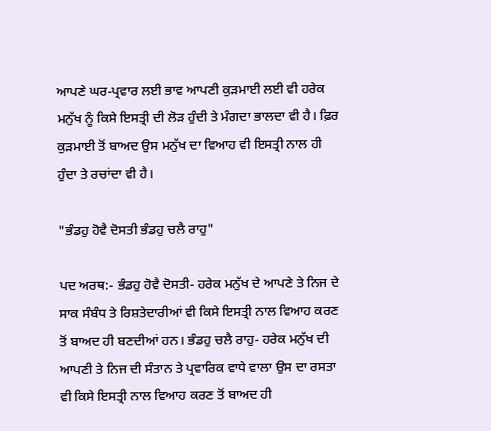ਆਪਣੇ ਘਰ-ਪ੍ਰਵਾਰ ਲਈ ਭਾਵ ਆਪਣੀ ਕੁੜਮਾਈ ਲਈ ਵੀ ਹਰੇਕ ਮਨੁੱਖ ਨੂੰ ਕਿਸੇ ਇਸਤ੍ਰੀ ਦੀ ਲੋੜ ਹੁੰਦੀ ਤੇ ਮੰਗਦਾ ਭਾਲਦਾ ਵੀ ਹੈ। ਫ਼ਿਰ ਕੁੜਮਾਈ ਤੋਂ ਬਾਅਦ ਉਸ ਮਨੁੱਖ ਦਾ ਵਿਆਹ ਵੀ ਇਸਤ੍ਰੀ ਨਾਲ ਹੀ ਹੁੰਦਾ ਤੇ ਰਚਾਂਦਾ ਵੀ ਹੈ।

"ਭੰਡਹੁ ਹੋਵੈ ਦੋਸਤੀ ਭੰਡਹੁ ਚਲੈ ਰਾਹੁ"

ਪਦ ਅਰਥ:- ਭੰਡਹੁ ਹੋਵੈ ਦੋਸਤੀ- ਹਰੇਕ ਮਨੁੱਖ ਦੇ ਆਪਣੇ ਤੇ ਨਿਜ ਦੇ ਸਾਕ ਸੰਬੰਧ ਤੇ ਰਿਸ਼ਤੇਦਾਰੀਆਂ ਵੀ ਕਿਸੇ ਇਸਤ੍ਰੀ ਨਾਲ ਵਿਆਹ ਕਰਣ ਤੋਂ ਬਾਅਦ ਹੀ ਬਣਦੀਆਂ ਹਨ। ਭੰਡਹੁ ਚਲੈ ਰਾਹੁ- ਹਰੇਕ ਮਨੁੱਖ ਦੀ ਆਪਣੀ ਤੇ ਨਿਜ ਦੀ ਸੰਤਾਨ ਤੇ ਪ੍ਰਵਾਰਿਕ ਵਾਧੇ ਵਾਲਾ ਉਸ ਦਾ ਰਸਤਾ ਵੀ ਕਿਸੇ ਇਸਤ੍ਰੀ ਨਾਲ ਵਿਆਹ ਕਰਣ ਤੋਂ ਬਾਅਦ ਹੀ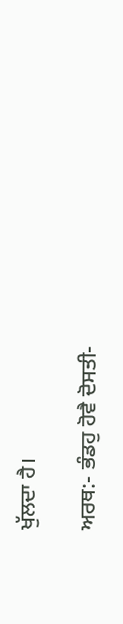ਖੁੱਲਦਾ ਹੈ।

ਅਰਥ:- ਭੰਡਹੁ ਹੋਵੈ ਦੋਸਤੀ-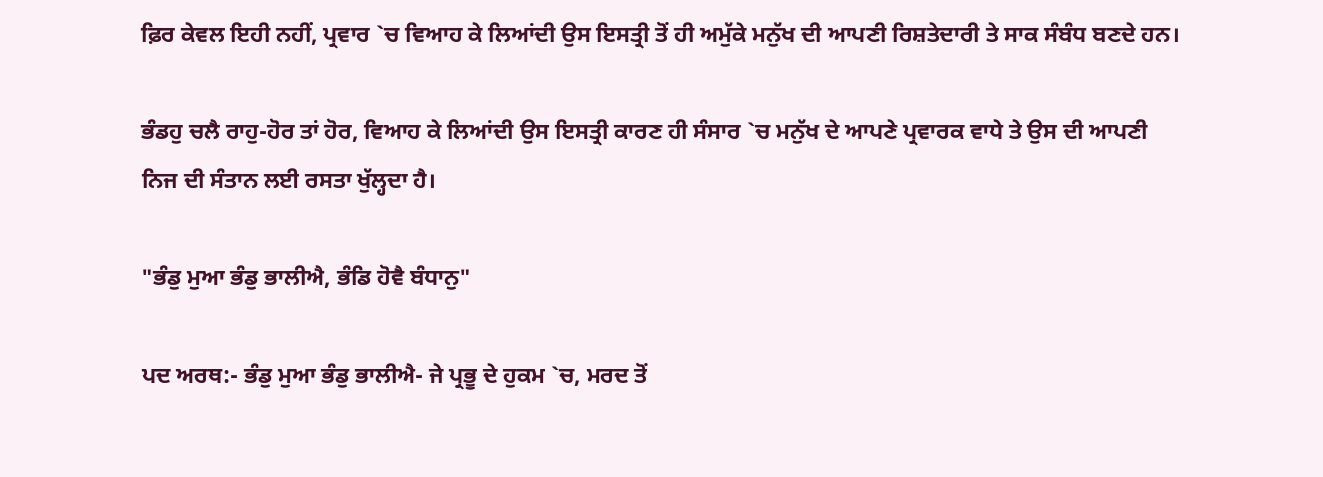ਫ਼ਿਰ ਕੇਵਲ ਇਹੀ ਨਹੀਂ, ਪ੍ਰਵਾਰ `ਚ ਵਿਆਹ ਕੇ ਲਿਆਂਦੀ ਉਸ ਇਸਤ੍ਰੀ ਤੋਂ ਹੀ ਅਮੁੱਕੇ ਮਨੁੱਖ ਦੀ ਆਪਣੀ ਰਿਸ਼ਤੇਦਾਰੀ ਤੇ ਸਾਕ ਸੰਬੰਧ ਬਣਦੇ ਹਨ।

ਭੰਡਹੁ ਚਲੈ ਰਾਹੁ-ਹੋਰ ਤਾਂ ਹੋਰ, ਵਿਆਹ ਕੇ ਲਿਆਂਦੀ ਉਸ ਇਸਤ੍ਰੀ ਕਾਰਣ ਹੀ ਸੰਸਾਰ `ਚ ਮਨੁੱਖ ਦੇ ਆਪਣੇ ਪ੍ਰਵਾਰਕ ਵਾਧੇ ਤੇ ਉਸ ਦੀ ਆਪਣੀ ਨਿਜ ਦੀ ਸੰਤਾਨ ਲਈ ਰਸਤਾ ਖੁੱਲ੍ਹਦਾ ਹੈ।

"ਭੰਡੁ ਮੁਆ ਭੰਡੁ ਭਾਲੀਐ, ਭੰਡਿ ਹੋਵੈ ਬੰਧਾਨੁ"

ਪਦ ਅਰਥ:- ਭੰਡੁ ਮੁਆ ਭੰਡੁ ਭਾਲੀਐ- ਜੇ ਪ੍ਰਭੂ ਦੇ ਹੁਕਮ `ਚ, ਮਰਦ ਤੋਂ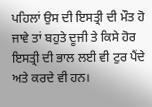ਪਹਿਲਾਂ ਉਸ ਦੀ ਇਸਤ੍ਰੀ ਦੀ ਮੌਤ ਹੋ ਜਾਵੇ ਤਾਂ ਬਹੁਤੇ ਦੂਜੀ ਤੇ ਕਿਸੇ ਹੋਰ ਇਸਤ੍ਰੀ ਦੀ ਭਾਲ ਲਈ ਵੀ ਟੁਰ ਪੈਂਦੇ ਅਤੇ ਕਰਦੇ ਵੀ ਹਨ।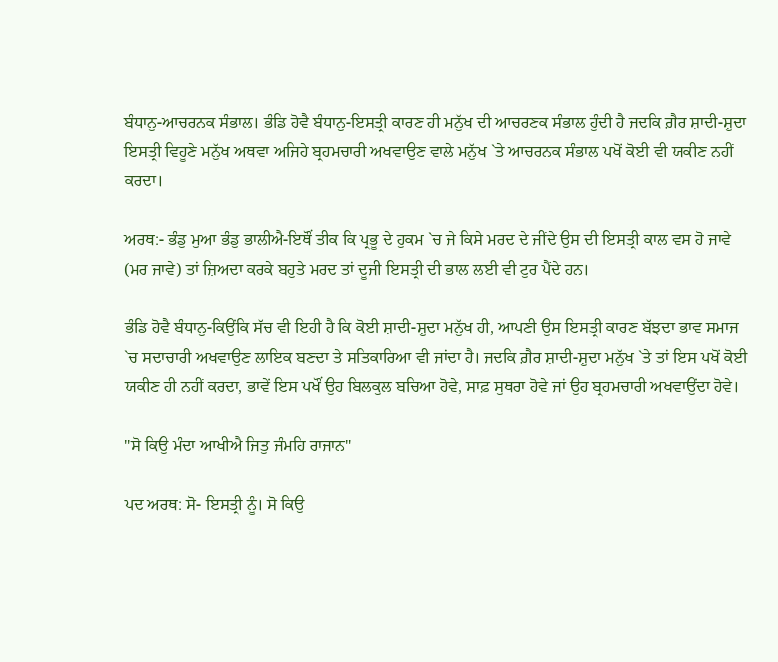ਬੰਧਾਨੁ-ਆਚਰਨਕ ਸੰਭਾਲ। ਭੰਡਿ ਹੋਵੈ ਬੰਧਾਨੁ-ਇਸਤ੍ਰੀ ਕਾਰਣ ਹੀ ਮਨੁੱਖ ਦੀ ਆਚਰਣਕ ਸੰਭਾਲ ਹੁੰਦੀ ਹੈ ਜਦਕਿ ਗ਼ੈਰ ਸ਼ਾਦੀ-ਸ਼ੁਦਾ ਇਸਤ੍ਰੀ ਵਿਹੂਣੇ ਮਨੁੱਖ ਅਥਵਾ ਅਜਿਹੇ ਬ੍ਰਹਮਚਾਰੀ ਅਖਵਾਉਣ ਵਾਲੇ ਮਨੁੱਖ `ਤੇ ਆਚਰਨਕ ਸੰਭਾਲ ਪਖੋਂ ਕੋਈ ਵੀ ਯਕੀਣ ਨਹੀਂ ਕਰਦਾ।

ਅਰਥ:- ਭੰਡੁ ਮੁਆ ਭੰਡੁ ਭਾਲੀਐ-ਇਥੌਂ ਤੀਕ ਕਿ ਪ੍ਰਭੂ ਦੇ ਹੁਕਮ `ਚ ਜੇ ਕਿਸੇ ਮਰਦ ਦੇ ਜੀਂਦੇ ਉਸ ਦੀ ਇਸਤ੍ਰੀ ਕਾਲ ਵਸ ਹੋ ਜਾਵੇ (ਮਰ ਜਾਵੇ) ਤਾਂ ਜ਼ਿਅਦਾ ਕਰਕੇ ਬਹੁਤੇ ਮਰਦ ਤਾਂ ਦੂਜੀ ਇਸਤ੍ਰੀ ਦੀ ਭਾਲ ਲਈ ਵੀ ਟੁਰ ਪੈਂਦੇ ਹਨ।

ਭੰਡਿ ਹੋਵੈ ਬੰਧਾਨੁ-ਕਿਉਂਕਿ ਸੱਚ ਵੀ ਇਹੀ ਹੈ ਕਿ ਕੋਈ ਸ਼ਾਦੀ-ਸ਼ੁਦਾ ਮਨੁੱਖ ਹੀ, ਆਪਣੀ ਉਸ ਇਸਤ੍ਰੀ ਕਾਰਣ ਬੱਝਦਾ ਭਾਵ ਸਮਾਜ `ਚ ਸਦਾਚਾਰੀ ਅਖਵਾਉਣ ਲਾਇਕ ਬਣਦਾ ਤੇ ਸਤਿਕਾਰਿਆ ਵੀ ਜਾਂਦਾ ਹੈ। ਜਦਕਿ ਗ਼ੈਰ ਸ਼ਾਦੀ-ਸ਼ੁਦਾ ਮਨੁੱਖ `ਤੇ ਤਾਂ ਇਸ ਪਖੋਂ ਕੋਈ ਯਕੀਣ ਹੀ ਨਹੀਂ ਕਰਦਾ, ਭਾਵੇਂ ਇਸ ਪਖੌਂ ਉਹ ਬਿਲਕੁਲ ਬਚਿਆ ਹੋਵੇ, ਸਾਫ਼ ਸੁਥਰਾ ਹੋਵੇ ਜਾਂ ਉਹ ਬ੍ਰਹਮਚਾਰੀ ਅਖਵਾਉਂਦਾ ਹੋਵੇ।

"ਸੋ ਕਿਉ ਮੰਦਾ ਆਖੀਐ ਜਿਤੁ ਜੰਮਹਿ ਰਾਜਾਨ"

ਪਦ ਅਰਥ: ਸੋ- ਇਸਤ੍ਰੀ ਨੂੰ। ਸੋ ਕਿਉ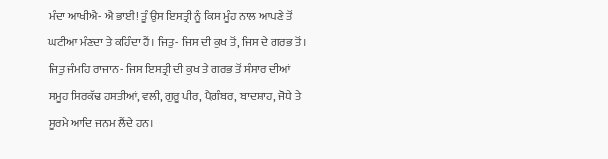ਮੰਦਾ ਆਖੀਐ- ਐ ਭਾਈ! ਤੂੰ ਉਸ ਇਸਤ੍ਰੀ ਨੂੰ ਕਿਸ ਮੂੰਹ ਨਾਲ ਆਪਣੇ ਤੋਂ ਘਟੀਆ ਮੰਣਦਾ ਤੇ ਕਹਿੰਦਾ ਹੈਂ। ਜਿਤੁ- ਜਿਸ ਦੀ ਕੁਖ ਤੋਂ, ਜਿਸ ਦੇ ਗਰਭ ਤੋਂ। ਜਿਤੁ ਜੰਮਹਿ ਰਾਜਾਨ- ਜਿਸ ਇਸਤ੍ਰੀ ਦੀ ਕੁਖ ਤੇ ਗਰਭ ਤੋਂ ਸੰਸਾਰ ਦੀਆਂ ਸਮੂਹ ਸਿਰਕੱਢ ਹਸਤੀਆਂ, ਵਲੀ, ਗੁਰੂ ਪੀਰ, ਪੈਗ਼ੰਬਰ, ਬਾਦਸ਼ਾਹ, ਜੋਧੇ ਤੇ ਸੂਰਮੇ ਆਦਿ ਜਨਮ ਲੈਂਦੇ ਹਨ।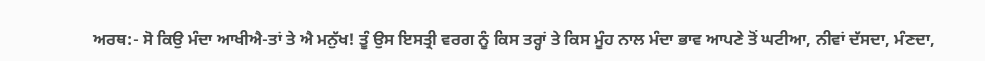ਅਰਥ:- ਸੋ ਕਿਉ ਮੰਦਾ ਆਖੀਐ-ਤਾਂ ਤੇ ਐ ਮਨੁੱਖ! ਤੂੰ ਉਸ ਇਸਤ੍ਰੀ ਵਰਗ ਨੂੰ ਕਿਸ ਤਰ੍ਹਾਂ ਤੇ ਕਿਸ ਮੂੰਹ ਨਾਲ ਮੰਦਾ ਭਾਵ ਆਪਣੇ ਤੋਂ ਘਟੀਆ, ਨੀਵਾਂ ਦੱਸਦਾ, ਮੰਣਦਾ,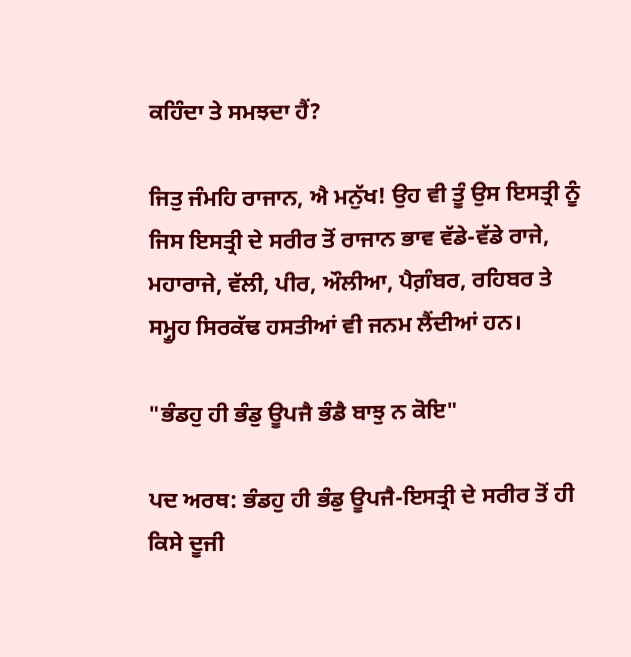ਕਹਿੰਦਾ ਤੇ ਸਮਝਦਾ ਹੈਂ?

ਜਿਤੁ ਜੰਮਹਿ ਰਾਜਾਨ, ਐ ਮਨੁੱਖ! ਉਹ ਵੀ ਤੂੰ ਉਸ ਇਸਤ੍ਰੀ ਨੂੰ ਜਿਸ ਇਸਤ੍ਰੀ ਦੇ ਸਰੀਰ ਤੋਂ ਰਾਜਾਨ ਭਾਵ ਵੱਡੇ-ਵੱਡੇ ਰਾਜੇ, ਮਹਾਰਾਜੇ, ਵੱਲੀ, ਪੀਰ, ਔਲੀਆ, ਪੈਗ਼ੰਬਰ, ਰਹਿਬਰ ਤੇ ਸਮ੍ਹੂਹ ਸਿਰਕੱਢ ਹਸਤੀਆਂ ਵੀ ਜਨਮ ਲੈਂਦੀਆਂ ਹਨ।

"ਭੰਡਹੁ ਹੀ ਭੰਡੁ ਊਪਜੈ ਭੰਡੈ ਬਾਝੁ ਨ ਕੋਇ"

ਪਦ ਅਰਥ: ਭੰਡਹੁ ਹੀ ਭੰਡੁ ਊਪਜੈ-ਇਸਤ੍ਰੀ ਦੇ ਸਰੀਰ ਤੋਂ ਹੀ ਕਿਸੇ ਦੂਜੀ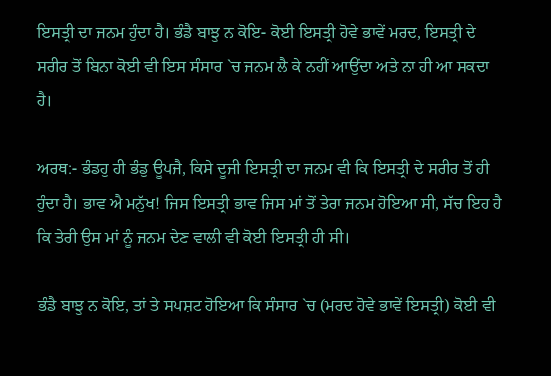ਇਸਤ੍ਰੀ ਦਾ ਜਨਮ ਹੁੰਦਾ ਹੈ। ਭੰਡੈ ਬਾਝੁ ਨ ਕੋਇ- ਕੋਈ ਇਸਤ੍ਰੀ ਹੋਵੇ ਭਾਵੇਂ ਮਰਦ, ਇਸਤ੍ਰੀ ਦੇ ਸਰੀਰ ਤੋਂ ਬਿਨਾ ਕੋਈ ਵੀ ਇਸ ਸੰਸਾਰ `ਚ ਜਨਮ ਲੈ ਕੇ ਨਹੀਂ ਆਉਂਦਾ ਅਤੇ ਨਾ ਹੀ ਆ ਸਕਦਾ ਹੈ।

ਅਰਥ:- ਭੰਡਹੁ ਹੀ ਭੰਡੁ ਊਪਜੈ, ਕਿਸੇ ਦੂਜੀ ਇਸਤ੍ਰੀ ਦਾ ਜਨਮ ਵੀ ਕਿ ਇਸਤ੍ਰੀ ਦੇ ਸਰੀਰ ਤੋਂ ਹੀ ਹੁੰਦਾ ਹੈ। ਭਾਵ ਐ ਮਨੁੱਖ! ਜਿਸ ਇਸਤ੍ਰੀ ਭਾਵ ਜਿਸ ਮਾਂ ਤੋਂ ਤੇਰਾ ਜਨਮ ਹੋਇਆ ਸੀ, ਸੱਚ ਇਹ ਹੈ ਕਿ ਤੇਰੀ ਉਸ ਮਾਂ ਨੂੰ ਜਨਮ ਦੇਣ ਵਾਲੀ ਵੀ ਕੋਈ ਇਸਤ੍ਰੀ ਹੀ ਸੀ।

ਭੰਡੈ ਬਾਝੁ ਨ ਕੋਇ, ਤਾਂ ਤੇ ਸਪਸ਼ਟ ਹੋਇਆ ਕਿ ਸੰਸਾਰ `ਚ (ਮਰਦ ਹੋਵੇ ਭਾਵੇਂ ਇਸਤ੍ਰੀ) ਕੋਈ ਵੀ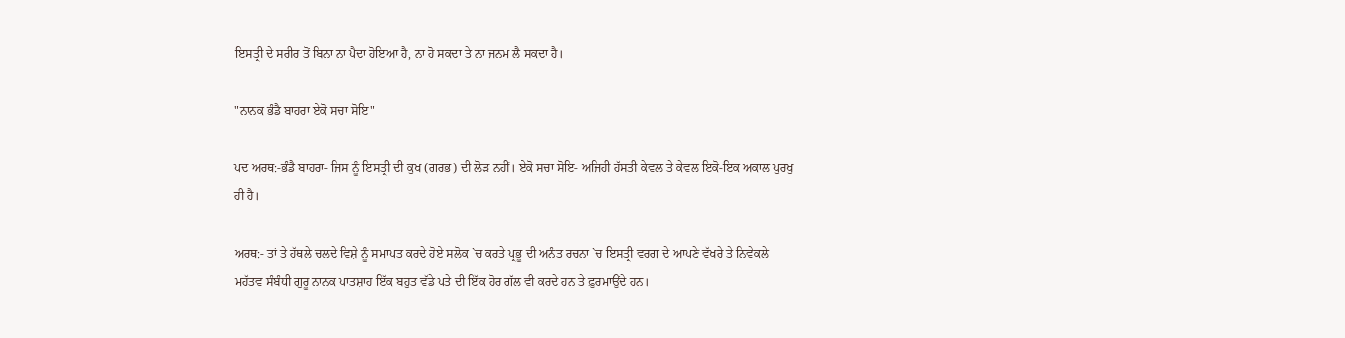ਇਸਤ੍ਰੀ ਦੇ ਸਰੀਰ ਤੋਂ ਬਿਨਾ ਨਾ ਪੈਦਾ ਹੋਇਆ ਹੈ, ਨਾ ਹੋ ਸਕਦਾ ਤੇ ਨਾ ਜਨਮ ਲੈ ਸਕਦਾ ਹੈ।

"ਨਾਨਕ ਭੰਡੈ ਬਾਹਰਾ ਏਕੋ ਸਚਾ ਸੋਇ"

ਪਦ ਅਰਥ:-ਭੰਡੈ ਬਾਹਰਾ- ਜਿਸ ਨੂੰ ਇਸਤ੍ਰੀ ਦੀ ਕੁਖ (ਗਰਭ) ਦੀ ਲੋੜ ਨਹੀਂ। ਏਕੋ ਸਚਾ ਸੋਇ- ਅਜਿਹੀ ਹੱਸਤੀ ਕੇਵਲ ਤੇ ਕੇਵਲ ਇਕੋ-ਇਕ ਅਕਾਲ ਪੁਰਖੁ ਹੀ ਹੈ।

ਅਰਥ:- ਤਾਂ ਤੇ ਹੱਥਲੇ ਚਲਦੇ ਵਿਸ਼ੇ ਨੂੰ ਸਮਾਪਤ ਕਰਦੇ ਹੋਏ ਸਲੋਕ `ਚ ਕਰਤੇ ਪ੍ਰਭੂ ਦੀ ਅਨੰਤ ਰਚਨਾ `ਚ ਇਸਤ੍ਰੀ ਵਰਗ ਦੇ ਆਪਣੇ ਵੱਖਰੇ ਤੇ ਨਿਵੇਕਲੇ ਮਹੱਤਵ ਸੰਬੰਧੀ ਗੁਰੂ ਨਾਨਕ ਪਾਤਸ਼ਾਹ ਇੱਕ ਬਹੁਤ ਵੱਡੇ ਪਤੇ ਦੀ ਇੱਕ ਹੋਰ ਗੱਲ ਵੀ ਕਰਦੇ ਹਨ ਤੇ ਫ਼ੁਰਮਾਉਂਦੇ ਹਨ।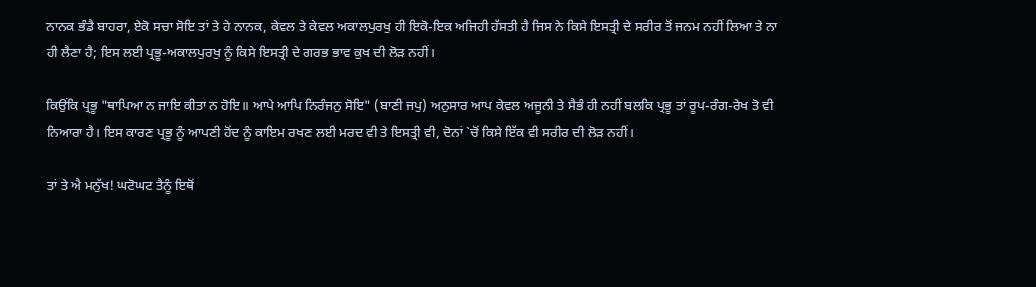ਨਾਨਕ ਭੰਡੈ ਬਾਹਰਾ, ਏਕੋ ਸਚਾ ਸੋਇ ਤਾਂ ਤੇ ਹੇ ਨਾਨਕ, ਕੇਵਲ ਤੇ ਕੇਵਲ ਅਕਾਲਪੁਰਖੁ ਹੀ ਇਕੋ-ਇਕ ਅਜਿਹੀ ਹੱਸਤੀ ਹੈ ਜਿਸ ਨੇ ਕਿਸੇ ਇਸਤ੍ਰੀ ਦੇ ਸਰੀਰ ਤੋਂ ਜਨਮ ਨਹੀਂ ਲਿਆ ਤੇ ਨਾ ਹੀ ਲੈਣਾ ਹੈ; ਇਸ ਲਈ ਪ੍ਰਭੂ-ਅਕਾਲਪੁਰਖੁ ਨੂੰ ਕਿਸੇ ਇਸਤ੍ਰੀ ਦੇ ਗਰਭ ਭਾਵ ਕੁਖ ਦੀ ਲੋੜ ਨਹੀਂ।

ਕਿਉਂਕਿ ਪ੍ਰਭੂ "ਥਾਪਿਆ ਨ ਜਾਇ ਕੀਤਾ ਨ ਹੋਇ॥ ਆਪੇ ਆਪਿ ਨਿਰੰਜਨੁ ਸੋਇ" (ਬਾਣੀ ਜਪੁ) ਅਨੁਸਾਰ ਆਪ ਕੇਵਲ ਅਜੂਨੀ ਤੇ ਸੈਭੰ ਹੀ ਨਹੀਂ ਬਲਕਿ ਪ੍ਰਭੂ ਤਾਂ ਰੂਪ-ਰੰਗ-ਰੇਖ ਤੋ ਵੀ ਨਿਆਰਾ ਹੈ। ਇਸ ਕਾਰਣ ਪ੍ਰਭੂ ਨੂੰ ਆਪਣੀ ਹੋਂਦ ਨੂੰ ਕਾਇਮ ਰਖਣ ਲਈ ਮਰਦ ਵੀ ਤੇ ਇਸਤ੍ਰੀ ਵੀ, ਦੋਨਾਂ `ਚੋਂ ਕਿਸੇ ਇੱਕ ਵੀ ਸਰੀਰ ਦੀ ਲੋੜ ਨਹੀਂ।

ਤਾਂ ਤੇ ਐ ਮਨੁੱਖ! ਘਟੋਘਟ ਤੈਨੂੰ ਇਥੋਂ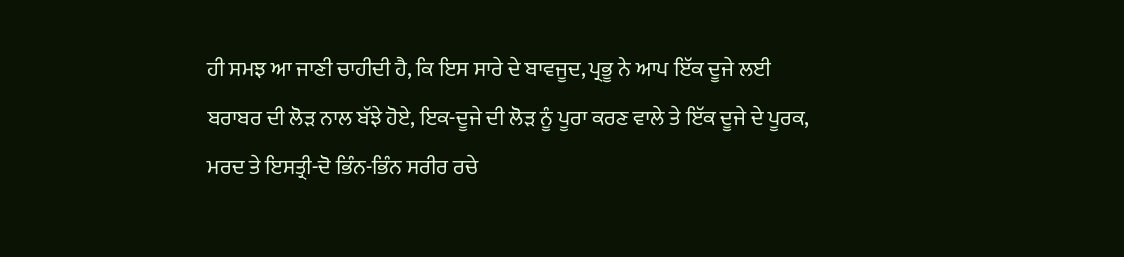ਹੀ ਸਮਝ ਆ ਜਾਣੀ ਚਾਹੀਦੀ ਹੈ, ਕਿ ਇਸ ਸਾਰੇ ਦੇ ਬਾਵਜੂਦ, ਪ੍ਰਭੂ ਨੇ ਆਪ ਇੱਕ ਦੂਜੇ ਲਈ ਬਰਾਬਰ ਦੀ ਲੋੜ ਨਾਲ ਬੱਝੇ ਹੋਏ, ਇਕ-ਦੂਜੇ ਦੀ ਲੋੜ ਨੂੰ ਪੂਰਾ ਕਰਣ ਵਾਲੇ ਤੇ ਇੱਕ ਦੂਜੇ ਦੇ ਪੂਰਕ, ਮਰਦ ਤੇ ਇਸਤ੍ਰੀ-ਦੋ ਭਿੰਨ-ਭਿੰਨ ਸਰੀਰ ਰਚੇ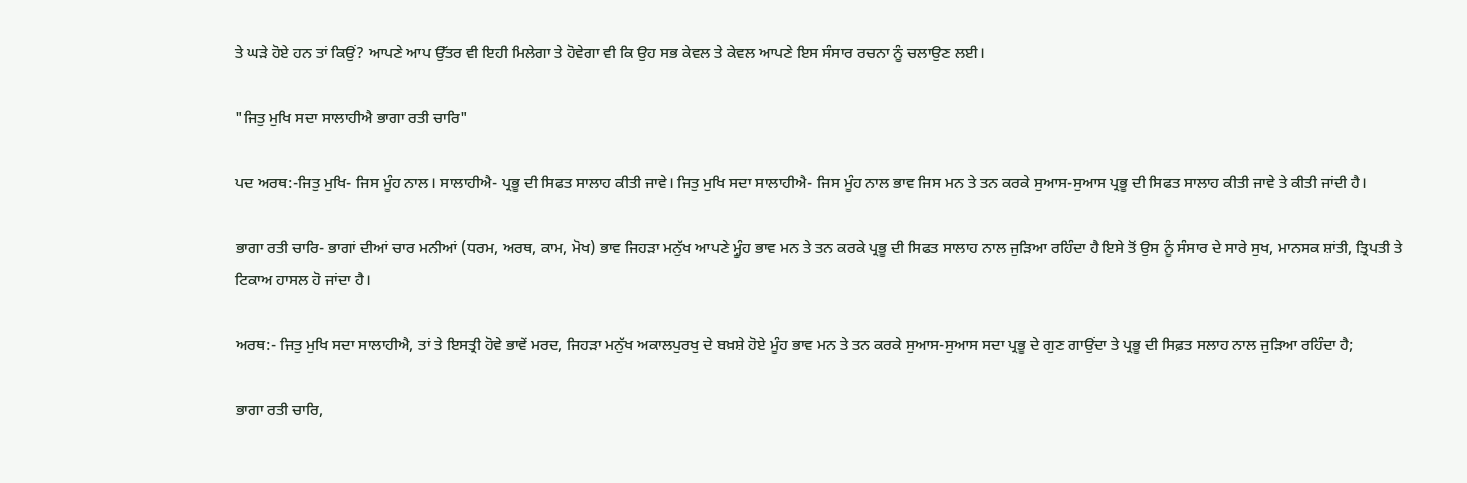ਤੇ ਘੜੇ ਹੋਏ ਹਨ ਤਾਂ ਕਿਉਂ? ਆਪਣੇ ਆਪ ਉੱਤਰ ਵੀ ਇਹੀ ਮਿਲੇਗਾ ਤੇ ਹੋਵੇਗਾ ਵੀ ਕਿ ਉਹ ਸਭ ਕੇਵਲ ਤੇ ਕੇਵਲ ਆਪਣੇ ਇਸ ਸੰਸਾਰ ਰਚਨਾ ਨੂੰ ਚਲਾਉਣ ਲਈ।

"ਜਿਤੁ ਮੁਖਿ ਸਦਾ ਸਾਲਾਹੀਐ ਭਾਗਾ ਰਤੀ ਚਾਰਿ"

ਪਦ ਅਰਥ:-ਜਿਤੁ ਮੁਖਿ- ਜਿਸ ਮੂੰਹ ਨਾਲ। ਸਾਲਾਹੀਐ- ਪ੍ਰਭੂ ਦੀ ਸਿਫਤ ਸਾਲਾਹ ਕੀਤੀ ਜਾਵੇ। ਜਿਤੁ ਮੁਖਿ ਸਦਾ ਸਾਲਾਹੀਐ- ਜਿਸ ਮੂੰਹ ਨਾਲ ਭਾਵ ਜਿਸ ਮਨ ਤੇ ਤਨ ਕਰਕੇ ਸੁਆਸ-ਸੁਆਸ ਪ੍ਰਭੂ ਦੀ ਸਿਫਤ ਸਾਲਾਹ ਕੀਤੀ ਜਾਵੇ ਤੇ ਕੀਤੀ ਜਾਂਦੀ ਹੈ।

ਭਾਗਾ ਰਤੀ ਚਾਰਿ- ਭਾਗਾਂ ਦੀਆਂ ਚਾਰ ਮਨੀਆਂ (ਧਰਮ, ਅਰਥ, ਕਾਮ, ਮੋਖ) ਭਾਵ ਜਿਹੜਾ ਮਨੁੱਖ ਆਪਣੇ ਮ੍ਹੂੰਹ ਭਾਵ ਮਨ ਤੇ ਤਨ ਕਰਕੇ ਪ੍ਰਭੂ ਦੀ ਸਿਫਤ ਸਾਲਾਹ ਨਾਲ ਜੁੜਿਆ ਰਹਿੰਦਾ ਹੈ ਇਸੇ ਤੋਂ ਉਸ ਨੂੰ ਸੰਸਾਰ ਦੇ ਸਾਰੇ ਸੁਖ, ਮਾਨਸਕ ਸ਼ਾਂਤੀ, ਤ੍ਰਿਪਤੀ ਤੇ ਟਿਕਾਅ ਹਾਸਲ ਹੋ ਜਾਂਦਾ ਹੈ।

ਅਰਥ:- ਜਿਤੁ ਮੁਖਿ ਸਦਾ ਸਾਲਾਹੀਐ, ਤਾਂ ਤੇ ਇਸਤ੍ਰੀ ਹੋਵੇ ਭਾਵੇਂ ਮਰਦ, ਜਿਹੜਾ ਮਨੁੱਖ ਅਕਾਲਪੁਰਖੁ ਦੇ ਬਖ਼ਸ਼ੇ ਹੋਏ ਮੂੰਹ ਭਾਵ ਮਨ ਤੇ ਤਨ ਕਰਕੇ ਸੁਆਸ-ਸੁਆਸ ਸਦਾ ਪ੍ਰਭੂ ਦੇ ਗੁਣ ਗਾਉਂਦਾ ਤੇ ਪ੍ਰਭੂ ਦੀ ਸਿਫ਼ਤ ਸਲਾਹ ਨਾਲ ਜੁੜਿਆ ਰਹਿੰਦਾ ਹੈ;

ਭਾਗਾ ਰਤੀ ਚਾਰਿ,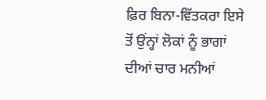ਫ਼ਿਰ ਬਿਨਾ-ਵਿੱਤਕਰਾ ਇਸੇ ਤੋਂ ਉਂਨ੍ਹਾਂ ਲੋਕਾਂ ਨੂੰ ਭਾਗਾਂ ਦੀਆਂ ਚਾਰ ਮਨੀਆਂ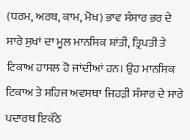(ਧਰਮ, ਅਰਥ, ਕਾਮ, ਮੋਖ) ਭਾਵ ਸੰਸਾਰ ਭਰ ਦੇ ਸਾਰੇ ਸੁਖਾਂ ਦਾ ਮੂਲ ਮਾਨਸਿਕ ਸ਼ਾਂਤੀ, ਤ੍ਰਿਪਤੀ ਤੇ ਟਿਕਾਅ ਹਾਸਲ ਹੋ ਜਾਂਦੀਆਂ ਹਨ। ਉਹ ਮਾਨਸਿਕ ਟਿਕਾਅ ਤੇ ਸਹਿਜ ਅਵਸਥਾ ਜਿਹੜੀ ਸੰਸਾਰ ਦੇ ਸਾਰੇ ਪਦਾਰਥ ਇਕੱਠੇ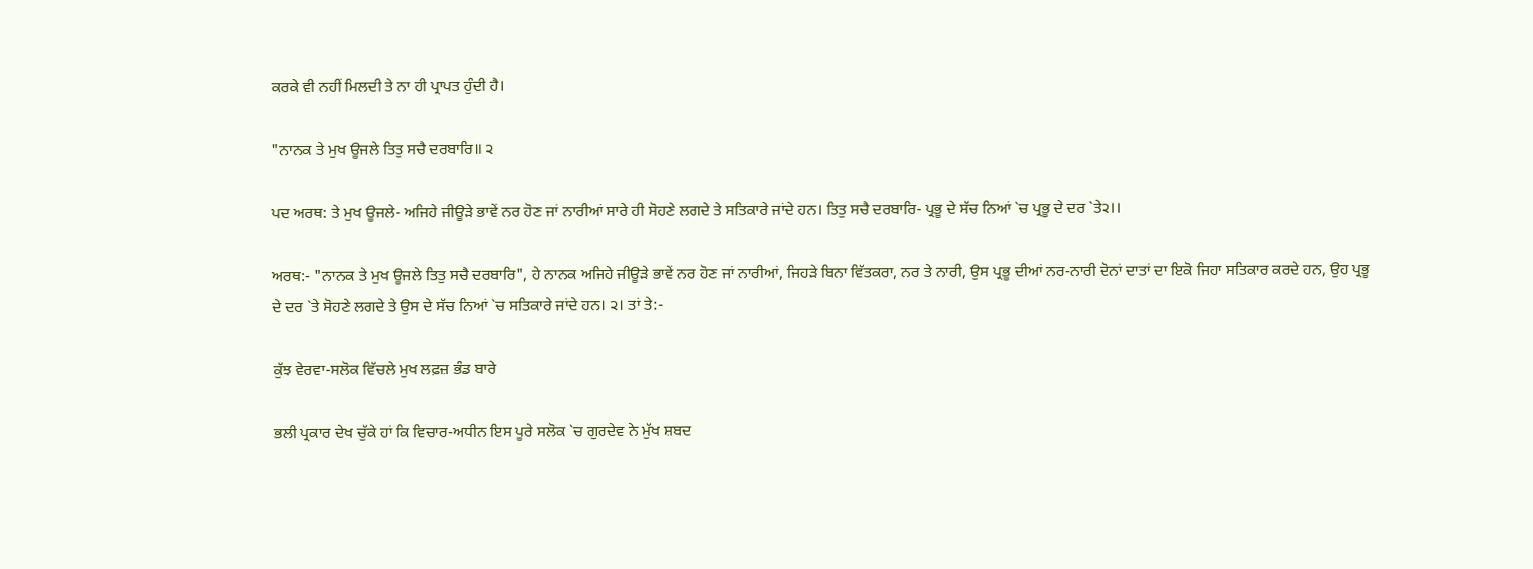ਕਰਕੇ ਵੀ ਨਹੀਂ ਮਿਲਦੀ ਤੇ ਨਾ ਹੀ ਪ੍ਰਾਪਤ ਹੁੰਦੀ ਹੈ।

"ਨਾਨਕ ਤੇ ਮੁਖ ਊਜਲੇ ਤਿਤੁ ਸਚੈ ਦਰਬਾਰਿ॥ ੨

ਪਦ ਅਰਥ: ਤੇ ਮੁਖ ਊਜਲੇ- ਅਜਿਹੇ ਜੀਊੜੇ ਭਾਵੇਂ ਨਰ ਹੋਣ ਜਾਂ ਨਾਰੀਆਂ ਸਾਰੇ ਹੀ ਸੋਹਣੇ ਲਗਦੇ ਤੇ ਸਤਿਕਾਰੇ ਜਾਂਦੇ ਹਨ। ਤਿਤੁ ਸਚੈ ਦਰਬਾਰਿ- ਪ੍ਰਭੂ ਦੇ ਸੱਚ ਨਿਆਂ `ਚ ਪ੍ਰਭੂ ਦੇ ਦਰ `ਤੇ੨।।

ਅਰਥ:- "ਨਾਨਕ ਤੇ ਮੁਖ ਊਜਲੇ ਤਿਤੁ ਸਚੈ ਦਰਬਾਰਿ", ਹੇ ਨਾਨਕ ਅਜਿਹੇ ਜੀਊੜੇ ਭਾਵੇਂ ਨਰ ਹੋਣ ਜਾਂ ਨਾਰੀਆਂ, ਜਿਹੜੇ ਬਿਨਾ ਵਿੱਤਕਰਾ, ਨਰ ਤੇ ਨਾਰੀ, ਉਸ ਪ੍ਰਭੂ ਦੀਆਂ ਨਰ-ਨਾਰੀ ਦੋਨਾਂ ਦਾਤਾਂ ਦਾ ਇਕੋ ਜਿਹਾ ਸਤਿਕਾਰ ਕਰਦੇ ਹਨ, ਉਹ ਪ੍ਰਭੂ ਦੇ ਦਰ `ਤੇ ਸੋਹਣੇ ਲਗਦੇ ਤੇ ਉਸ ਦੇ ਸੱਚ ਨਿਆਂ `ਚ ਸਤਿਕਾਰੇ ਜਾਂਦੇ ਹਨ। ੨। ਤਾਂ ਤੇ:-

ਕੁੱਝ ਵੇਰਵਾ-ਸਲੋਕ ਵਿੱਚਲੇ ਮੁਖ ਲਫ਼ਜ਼ ਭੰਡ ਬਾਰੇ

ਭਲੀ ਪ੍ਰਕਾਰ ਦੇਖ ਚੁੱਕੇ ਹਾਂ ਕਿ ਵਿਚਾਰ-ਅਧੀਨ ਇਸ ਪੂਰੇ ਸਲੋਕ `ਚ ਗੁਰਦੇਵ ਨੇ ਮੁੱਖ ਸ਼ਬਦ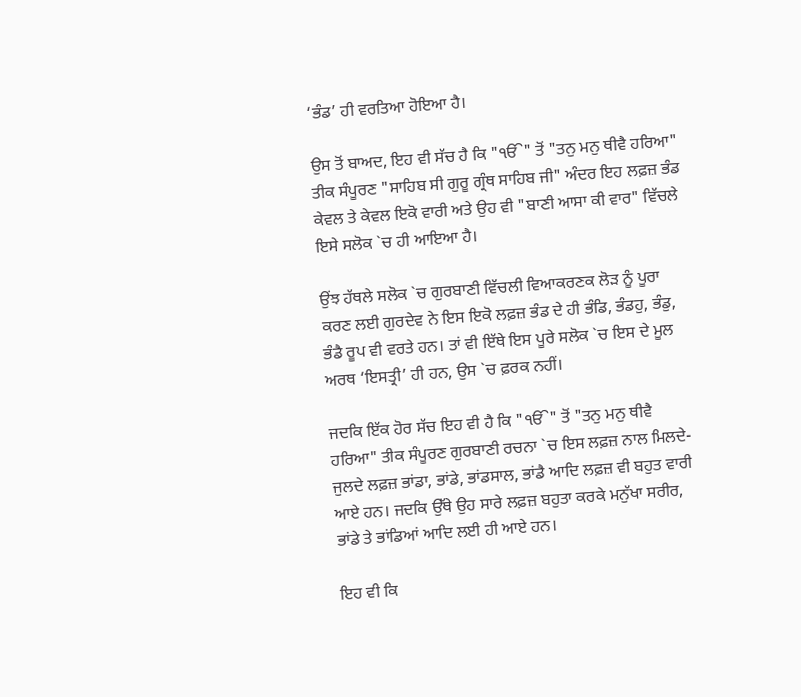‘ਭੰਡ’ ਹੀ ਵਰਤਿਆ ਹੋਇਆ ਹੈ।

ਉਸ ਤੋਂ ਬਾਅਦ, ਇਹ ਵੀ ਸੱਚ ਹੈ ਕਿ "ੴ" ਤੋਂ "ਤਨੁ ਮਨੁ ਥੀਵੈ ਹਰਿਆ" ਤੀਕ ਸੰਪੂਰਣ "ਸਾਹਿਬ ਸੀ ਗੁਰੂ ਗ੍ਰੰਥ ਸਾਹਿਬ ਜੀ" ਅੰਦਰ ਇਹ ਲਫ਼ਜ਼ ਭੰਡ ਕੇਵਲ ਤੇ ਕੇਵਲ ਇਕੋ ਵਾਰੀ ਅਤੇ ਉਹ ਵੀ "ਬਾਣੀ ਆਸਾ ਕੀ ਵਾਰ" ਵਿੱਚਲੇ ਇਸੇ ਸਲੋਕ `ਚ ਹੀ ਆਇਆ ਹੈ।

ਉਂਝ ਹੱਥਲੇ ਸਲੋਕ `ਚ ਗੁਰਬਾਣੀ ਵਿੱਚਲੀ ਵਿਆਕਰਣਕ ਲੋੜ ਨੂੰ ਪੂਰਾ ਕਰਣ ਲਈ ਗੁਰਦੇਵ ਨੇ ਇਸ ਇਕੋ ਲਫ਼ਜ਼ ਭੰਡ ਦੇ ਹੀ ਭੰਡਿ, ਭੰਡਹੁ, ਭੰਡੁ, ਭੰਡੈ ਰੂਪ ਵੀ ਵਰਤੇ ਹਨ। ਤਾਂ ਵੀ ਇੱਥੇ ਇਸ ਪੂਰੇ ਸਲੋਕ `ਚ ਇਸ ਦੇ ਮੂਲ ਅਰਥ ‘ਇਸਤ੍ਰੀ’ ਹੀ ਹਨ, ਉਸ `ਚ ਫ਼ਰਕ ਨਹੀਂ।

ਜਦਕਿ ਇੱਕ ਹੋਰ ਸੱਚ ਇਹ ਵੀ ਹੈ ਕਿ "ੴ" ਤੋਂ "ਤਨੁ ਮਨੁ ਥੀਵੈ ਹਰਿਆ" ਤੀਕ ਸੰਪੂਰਣ ਗੁਰਬਾਣੀ ਰਚਨਾ `ਚ ਇਸ ਲਫ਼ਜ਼ ਨਾਲ ਮਿਲਦੇ-ਜੁਲਦੇ ਲਫ਼ਜ਼ ਭਾਂਡਾ, ਭਾਂਡੇ, ਭਾਂਡਸਾਲ, ਭਾਂਡੈ ਆਦਿ ਲਫ਼ਜ਼ ਵੀ ਬਹੁਤ ਵਾਰੀ ਆਏ ਹਨ। ਜਦਕਿ ਉੱਥੇ ਉਹ ਸਾਰੇ ਲਫ਼ਜ਼ ਬਹੁਤਾ ਕਰਕੇ ਮਨੁੱਖਾ ਸਰੀਰ, ਭਾਂਡੇ ਤੇ ਭਾਂਡਿਆਂ ਆਦਿ ਲਈ ਹੀ ਆਏ ਹਨ।

ਇਹ ਵੀ ਕਿ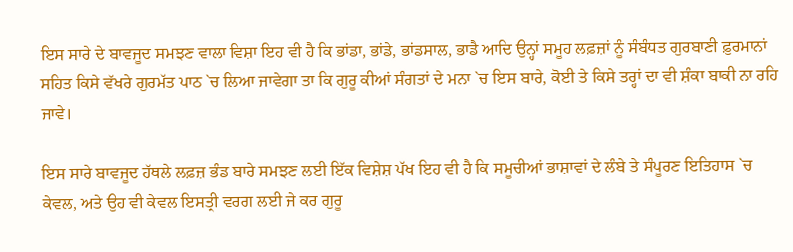ਇਸ ਸਾਰੇ ਦੇ ਬਾਵਜੂਦ ਸਮਝਣ ਵਾਲਾ ਵਿਸ਼ਾ ਇਹ ਵੀ ਹੈ ਕਿ ਭਾਂਡਾ, ਭਾਂਡੇ, ਭਾਂਡਸਾਲ, ਭਾਡੈ ਆਦਿ ਉਨ੍ਹਾਂ ਸਮੂਹ ਲਫ਼ਜ਼ਾਂ ਨੂੰ ਸੰਬੰਧਤ ਗੁਰਬਾਣੀ ਫ਼ੁਰਮਾਨਾਂ ਸਹਿਤ ਕਿਸੇ ਵੱਖਰੇ ਗੁਰਮੱਤ ਪਾਠ `ਚ ਲਿਆ ਜਾਵੇਗਾ ਤਾ ਕਿ ਗੁਰੂ ਕੀਆਂ ਸੰਗਤਾਂ ਦੇ ਮਨਾ `ਚ ਇਸ ਬਾਰੇ, ਕੋਈ ਤੇ ਕਿਸੇ ਤਰ੍ਹਾਂ ਦਾ ਵੀ ਸ਼ੰਕਾ ਬਾਕੀ ਨਾ ਰਹਿ ਜਾਵੇ।

ਇਸ ਸਾਰੇ ਬਾਵਜੂਦ ਹੱਥਲੇ ਲਫ਼ਜ਼ ਭੰਡ ਬਾਰੇ ਸਮਝਣ ਲਈ ਇੱਕ ਵਿਸ਼ੇਸ਼ ਪੱਖ ਇਹ ਵੀ ਹੈ ਕਿ ਸਮੂਚੀਆਂ ਭਾਸ਼ਾਵਾਂ ਦੇ ਲੰਬੇ ਤੇ ਸੰਪੂਰਣ ਇਤਿਹਾਸ `ਚ ਕੇਵਲ, ਅਤੇ ਉਹ ਵੀ ਕੇਵਲ ਇਸਤ੍ਰੀ ਵਰਗ ਲਈ ਜੇ ਕਰ ਗੁਰੂ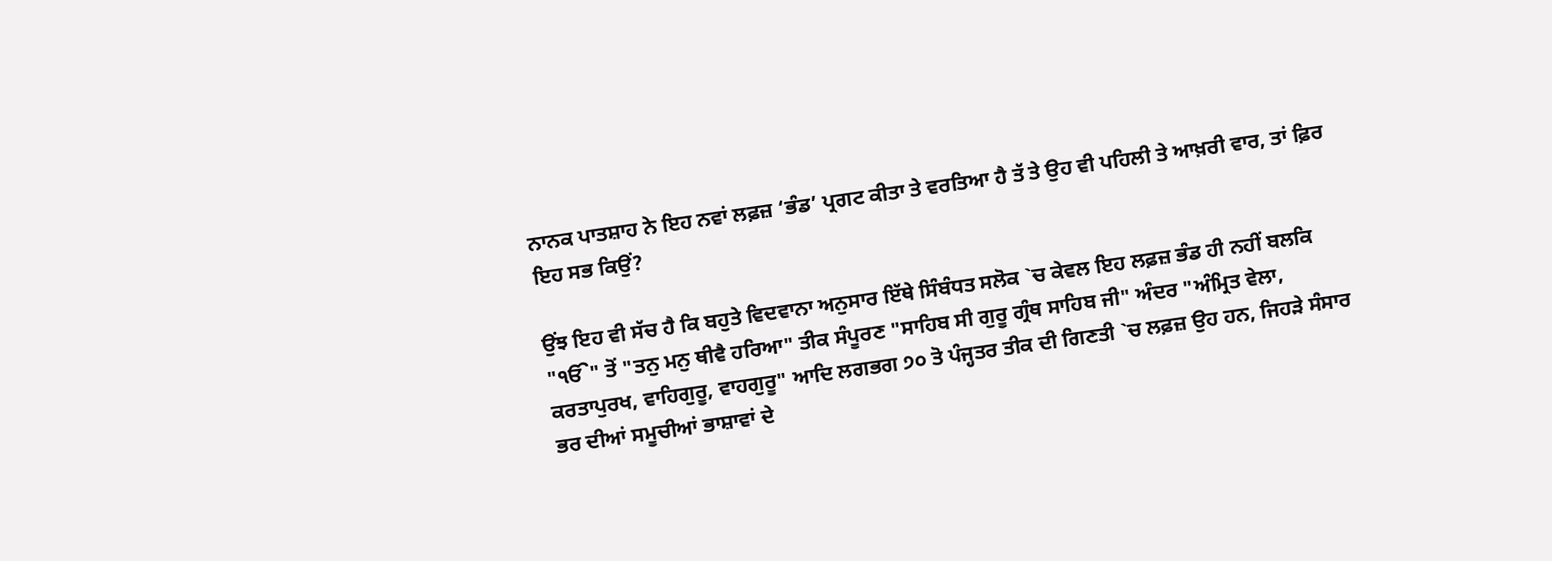ਨਾਨਕ ਪਾਤਸ਼ਾਹ ਨੇ ਇਹ ਨਵਾਂ ਲਫ਼ਜ਼ ‘ਭੰਡ’ ਪ੍ਰਗਟ ਕੀਤਾ ਤੇ ਵਰਤਿਆ ਹੈ ਤੱ ਤੇ ਉਹ ਵੀ ਪਹਿਲੀ ਤੇ ਆਖ਼ਰੀ ਵਾਰ, ਤਾਂ ਫ਼ਿਰ ਇਹ ਸਭ ਕਿਉਂ?

ਉਂਝ ਇਹ ਵੀ ਸੱਚ ਹੈ ਕਿ ਬਹੁਤੇ ਵਿਦਵਾਨਾ ਅਨੁਸਾਰ ਇੱਥੇ ਸਿੰਬੰਧਤ ਸਲੋਕ `ਚ ਕੇਵਲ ਇਹ ਲਫ਼ਜ਼ ਭੰਡ ਹੀ ਨਹੀਂ ਬਲਕਿ "ੴ" ਤੋਂ "ਤਨੁ ਮਨੁ ਥੀਵੈ ਹਰਿਆ" ਤੀਕ ਸੰਪੂਰਣ "ਸਾਹਿਬ ਸੀ ਗੁਰੂ ਗ੍ਰੰਥ ਸਾਹਿਬ ਜੀ" ਅੰਦਰ "ਅੰਮ੍ਰਿਤ ਵੇਲਾ, ਕਰਤਾਪੁਰਖ, ਵਾਹਿਗੁਰੂ, ਵਾਹਗੁਰੂ" ਆਦਿ ਲਗਭਗ ੭੦ ਤੋ ਪੰਜ੍ਹਤਰ ਤੀਕ ਦੀ ਗਿਣਤੀ `ਚ ਲਫ਼ਜ਼ ਉਹ ਹਨ, ਜਿਹੜੇ ਸੰਸਾਰ ਭਰ ਦੀਆਂ ਸਮੂਚੀਆਂ ਭਾਸ਼ਾਵਾਂ ਦੇ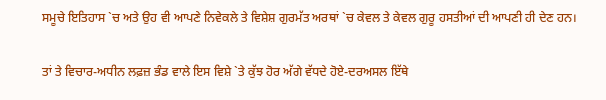ਸਮੂਚੇ ਇਤਿਹਾਸ `ਚ ਅਤੇ ਉਹ ਵੀ ਆਪਣੇ ਨਿਵੇਕਲੇ ਤੇ ਵਿਸ਼ੇਸ਼ ਗੁਰਮੱਤ ਅਰਥਾਂ `ਚ ਕੇਵਲ ਤੇ ਕੇਵਲ ਗੁਰੂ ਹਸਤੀਆਂ ਦੀ ਆਪਣੀ ਹੀ ਦੇਣ ਹਨ।

ਤਾਂ ਤੇ ਵਿਚਾਰ-ਅਧੀਨ ਲਫ਼ਜ਼ ਭੰਡ ਵਾਲੇ ਇਸ ਵਿਸ਼ੇ `ਤੇ ਕੁੱਝ ਹੋਰ ਅੱਗੇ ਵੱਧਦੇ ਹੋਏ-ਦਰਅਸਲ ਇੱਥੇ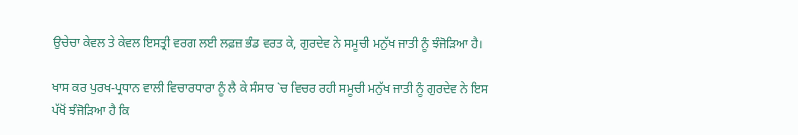ਉਚੇਚਾ ਕੇਵਲ ਤੇ ਕੇਵਲ ਇਸਤ੍ਰੀ ਵਰਗ ਲਈ ਲਫ਼ਜ਼ ਭੰਡ ਵਰਤ ਕੇ, ਗੁਰਦੇਵ ਨੇ ਸਮੂਚੀ ਮਨੁੱਖ ਜਾਤੀ ਨੂੰ ਝੰਜੋੜਿਆ ਹੈ।

ਖਾਸ ਕਰ ਪੁਰਖ-ਪ੍ਰਧਾਨ ਵਾਲੀ ਵਿਚਾਰਧਾਰਾ ਨੂੰ ਲੈ ਕੇ ਸੰਸਾਰ `ਚ ਵਿਚਰ ਰਹੀ ਸਮੂਚੀ ਮਨੁੱਖ ਜਾਤੀ ਨੂੰ ਗੁਰਦੇਵ ਨੇ ਇਸ ਪੱਖੋਂ ਝੰਜੋੜਿਆ ਹੈ ਕਿ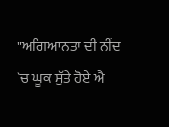"ਅਗਿਆਨਤਾ ਦੀ ਨੀਂਦ `ਚ ਘੂਕ ਸੁੱਤੇ ਹੋਏ ਐ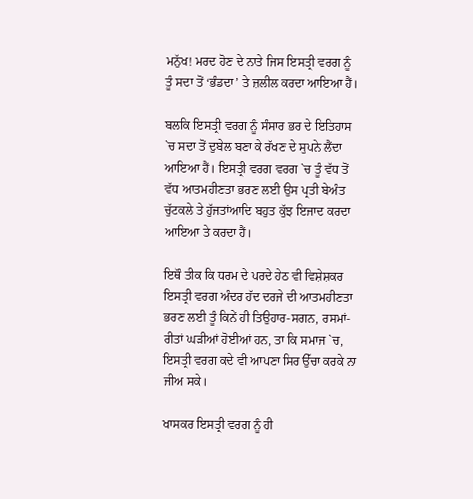ਮਨੁੱਖ! ਮਰਦ ਹੋਣ ਦੇ ਨਾਤੇ ਜਿਸ ਇਸਤ੍ਰੀ ਵਰਗ ਨੂੰ ਤੂੰ ਸਦਾ ਤੋਂ ‘ਭੰਡਦਾ’ ਤੇ ਜ਼ਲੀਲ ਕਰਦਾ ਆਇਆ ਹੈਂ।

ਬਲਕਿ ਇਸਤ੍ਰੀ ਵਰਗ ਨੂੰ ਸੰਸਾਰ ਭਰ ਦੇ ਇਤਿਹਾਸ `ਚ ਸਦਾ ਤੋਂ ਦੁਬੇਲ ਬਣਾ ਕੇ ਰੱਖਣ ਦੇ ਸੁਪਨੇ ਲੈਂਦਾ ਆਇਆ ਹੈਂ। ਇਸਤ੍ਰੀ ਵਰਗ ਵਰਗ `ਚ ਤੂੰ ਵੱਧ ਤੋਂ ਵੱਧ ਆਤਮਹੀਣਤਾ ਭਰਣ ਲਈ ਉਸ ਪ੍ਰਤੀ ਬੇਅੰਤ ਚੁੱਟਕਲੇ ਤੇ ਹੁੱਜਤਾਂਆਦਿ ਬਹੁਤ ਕੁੱਝ ਇਜਾਦ ਕਰਦਾ ਆਇਆ ਤੇ ਕਰਦਾ ਹੈਂ।

ਇਥੌ ਤੀਕ ਕਿ ਧਰਮ ਦੇ ਪਰਦੇ ਹੇਠ ਵੀ ਵਿਸ਼ੇਸ਼ਕਰ ਇਸਤ੍ਰੀ ਵਰਗ ਅੰਦਰ ਹੱਦ ਦਰਜੇ ਦੀ ਆਤਮਹੀਣਤਾ ਭਰਣ ਲਈ ਤੂੰ ਕਿਨੇਂ ਹੀ ਤਿਉਹਾਰ-ਸਗਨ, ਰਸਮਾਂ-ਰੀਤਾਂ ਘੜੀਆਂ ਹੋਈਆਂ ਹਨ, ਤਾ ਕਿ ਸਮਾਜ `ਚ, ਇਸਤ੍ਰੀ ਵਰਗ ਕਦੇ ਵੀ ਆਪਣਾ ਸਿਰ ਉੱਚਾ ਕਰਕੇ ਨਾ ਜੀਅ ਸਕੇ।

ਖਾਸਕਰ ਇਸਤ੍ਰੀ ਵਰਗ ਨੂੰ ਹੀ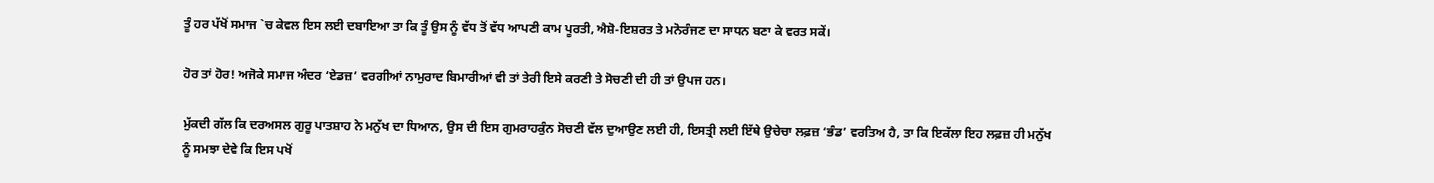ਤੂੰ ਹਰ ਪੱਖੋਂ ਸਮਾਜ `ਚ ਕੇਵਲ ਇਸ ਲਈ ਦਬਾਇਆ ਤਾ ਕਿ ਤੂੰ ਉਸ ਨੂੰ ਵੱਧ ਤੋਂ ਵੱਧ ਆਪਣੀ ਕਾਮ ਪੂਰਤੀ, ਐਸ਼ੋ-ਇਸ਼ਰਤ ਤੇ ਮਨੋਰੰਜਣ ਦਾ ਸਾਧਨ ਬਣਾ ਕੇ ਵਰਤ ਸਕੇਂ।

ਹੋਰ ਤਾਂ ਹੋਰ! ਅਜੋਕੇ ਸਮਾਜ ਅੰਦਰ ‘ਏਡਜ਼’ ਵਰਗੀਆਂ ਨਾਮੁਰਾਦ ਬਿਮਾਰੀਆਂ ਵੀ ਤਾਂ ਤੇਰੀ ਇਸੇ ਕਰਣੀ ਤੇ ਸੋਚਣੀ ਦੀ ਹੀ ਤਾਂ ਉਪਜ ਹਨ।

ਮੁੱਕਦੀ ਗੱਲ ਕਿ ਦਰਅਸਲ ਗੁਰੂ ਪਾਤਸ਼ਾਹ ਨੇ ਮਨੁੱਖ ਦਾ ਧਿਆਨ, ਉਸ ਦੀ ਇਸ ਗੁਮਰਾਹਕੁੰਨ ਸੋਚਣੀ ਵੱਲ ਦੁਆਉਣ ਲਈ ਹੀ, ਇਸਤ੍ਰੀ ਲਈ ਇੱਥੇ ਉਚੇਚਾ ਲਫ਼ਜ਼ ‘ਭੰਡ’ ਵਰਤਿਅ ਹੈ, ਤਾ ਕਿ ਇਕੱਲਾ ਇਹ ਲਫ਼ਜ਼ ਹੀ ਮਨੁੱਖ ਨੂੰ ਸਮਝਾ ਦੇਵੇ ਕਿ ਇਸ ਪਖੋਂ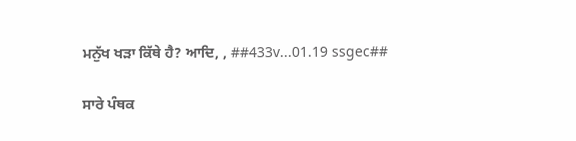ਮਨੁੱਖ ਖੜਾ ਕਿੱਥੇ ਹੈ? ਆਦਿ, , ##433v...01.19 ssgec##

ਸਾਰੇ ਪੰਥਕ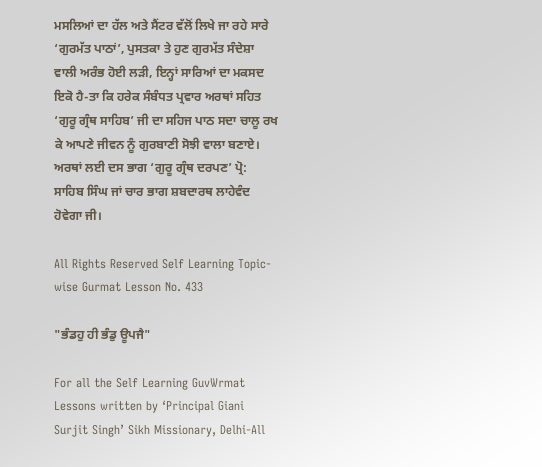ਮਸਲਿਆਂ ਦਾ ਹੱਲ ਅਤੇ ਸੈਂਟਰ ਵੱਲੋਂ ਲਿਖੇ ਜਾ ਰਹੇ ਸਾਰੇ ‘ਗੁਰਮੱਤ ਪਾਠਾਂ’, ਪੁਸਤਕਾ ਤੇ ਹੁਣ ਗੁਰਮੱਤ ਸੰਦੇਸ਼ਾ ਵਾਲੀ ਅਰੰਭ ਹੋਈ ਲੜੀ, ਇਨ੍ਹਾਂ ਸਾਰਿਆਂ ਦਾ ਮਕਸਦ ਇਕੋ ਹੈ-ਤਾ ਕਿ ਹਰੇਕ ਸੰਬੰਧਤ ਪ੍ਰਵਾਰ ਅਰਥਾਂ ਸਹਿਤ ‘ਗੁਰੂ ਗ੍ਰੰਥ ਸਾਹਿਬ’ ਜੀ ਦਾ ਸਹਿਜ ਪਾਠ ਸਦਾ ਚਾਲੂ ਰਖ ਕੇ ਆਪਣੇ ਜੀਵਨ ਨੂੰ ਗੁਰਬਾਣੀ ਸੋਝੀ ਵਾਲਾ ਬਣਾਏ। ਅਰਥਾਂ ਲਈ ਦਸ ਭਾਗ ‘ਗੁਰੂ ਗ੍ਰੰਥ ਦਰਪਣ’ ਪ੍ਰੋ: ਸਾਹਿਬ ਸਿੰਘ ਜਾਂ ਚਾਰ ਭਾਗ ਸ਼ਬਦਾਰਥ ਲਾਹੇਵੰਦ ਹੋਵੇਗਾ ਜੀ।

All Rights Reserved Self Learning Topic-wise Gurmat Lesson No. 433

"ਭੰਡਹੁ ਹੀ ਭੰਡੁ ਊਪਜੈ"

For all the Self Learning GuvWrmat Lessons written by ‘Principal Giani Surjit Singh’ Sikh Missionary, Delhi-All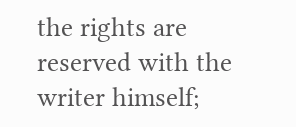the rights are reserved with the writer himself;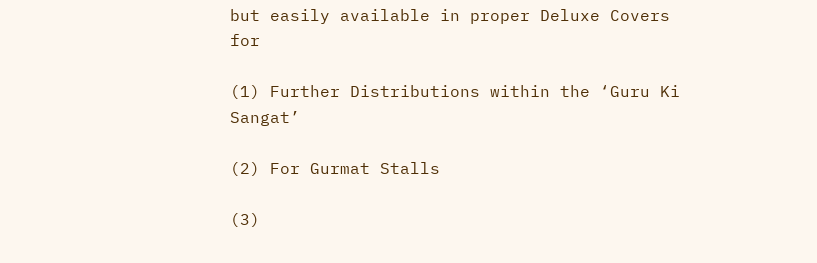but easily available in proper Deluxe Covers for

(1) Further Distributions within the ‘Guru Ki Sangat’

(2) For Gurmat Stalls

(3)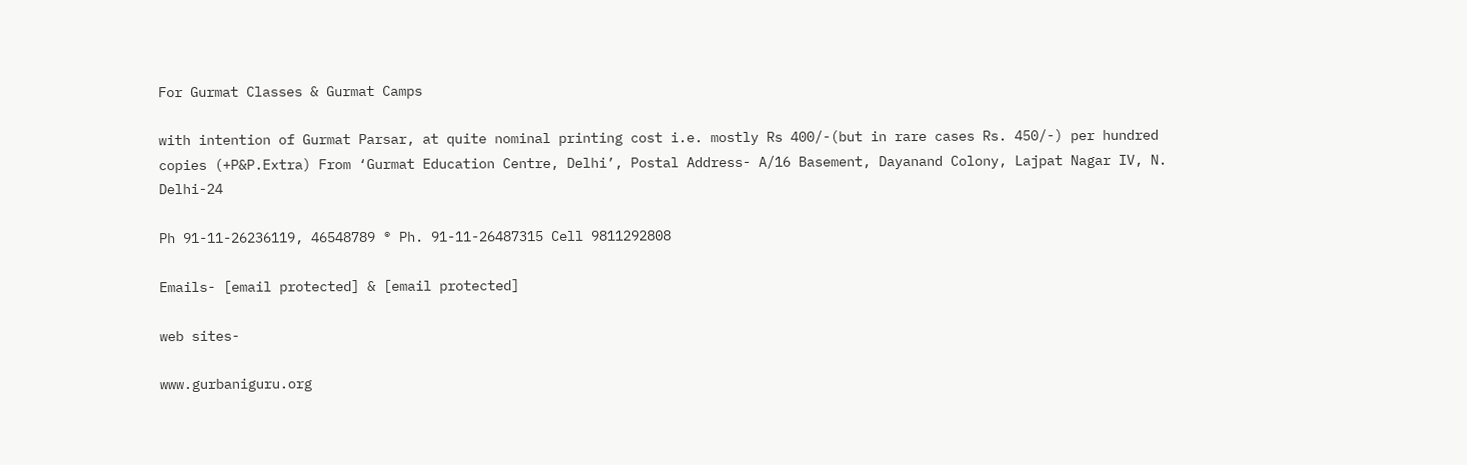For Gurmat Classes & Gurmat Camps

with intention of Gurmat Parsar, at quite nominal printing cost i.e. mostly Rs 400/-(but in rare cases Rs. 450/-) per hundred copies (+P&P.Extra) From ‘Gurmat Education Centre, Delhi’, Postal Address- A/16 Basement, Dayanand Colony, Lajpat Nagar IV, N. Delhi-24

Ph 91-11-26236119, 46548789 ® Ph. 91-11-26487315 Cell 9811292808

Emails- [email protected] & [email protected]

web sites-

www.gurbaniguru.org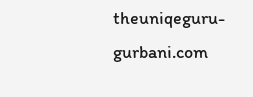theuniqeguru-gurbani.com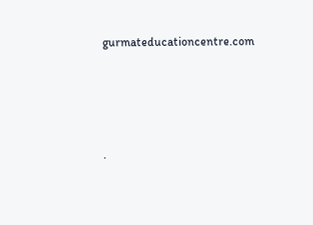gurmateducationcentre.com




.